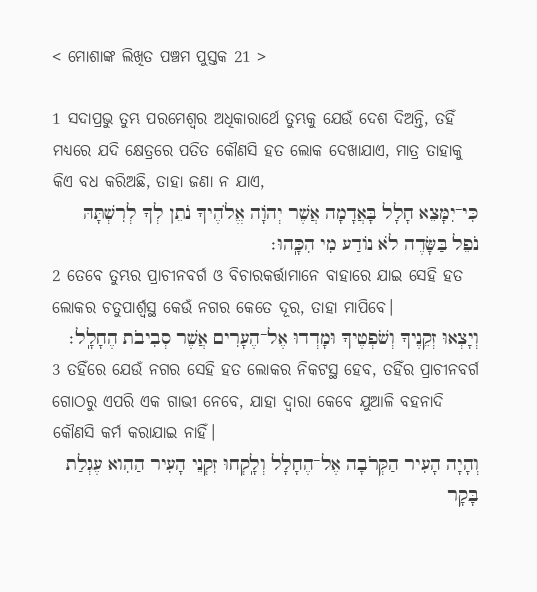< ମୋଶାଙ୍କ ଲିଖିତ ପଞ୍ଚମ ପୁସ୍ତକ 21 >

1 ସଦାପ୍ରଭୁ ତୁମ୍ଭ ପରମେଶ୍ୱର ଅଧିକାରାର୍ଥେ ତୁମ୍ଭକୁ ଯେଉଁ ଦେଶ ଦିଅନ୍ତି, ତହିଁ ମଧ୍ୟରେ ଯଦି କ୍ଷେତ୍ରରେ ପତିତ କୌଣସି ହତ ଲୋକ ଦେଖାଯାଏ, ମାତ୍ର ତାହାକୁ କିଏ ବଧ କରିଅଛି, ତାହା ଜଣା ନ ଯାଏ,
כִּי־יִמָּצֵא חָלָל בָּאֲדָמָה אֲשֶׁר יְהֹוָה אֱלֹהֶיךָ נֹתֵן לְךָ לְרִשְׁתָּהּ נֹפֵל בַּשָּׂדֶה לֹא נוֹדַע מִי הִכָּֽהוּ׃
2 ତେବେ ତୁମ୍ଭର ପ୍ରାଚୀନବର୍ଗ ଓ ବିଚାରକର୍ତ୍ତାମାନେ ବାହାରେ ଯାଇ ସେହି ହତ ଲୋକର ଚତୁପାର୍ଶ୍ୱସ୍ଥ କେଉଁ ନଗର କେତେ ଦୂର, ତାହା ମାପିବେ।
וְיָצְאוּ זְקֵנֶיךָ וְשֹׁפְטֶיךָ וּמָדְדוּ אֶל־הֶעָרִים אֲשֶׁר סְבִיבֹת הֶחָלָֽל׃
3 ତହିଁରେ ଯେଉଁ ନଗର ସେହି ହତ ଲୋକର ନିକଟସ୍ଥ ହେବ, ତହିଁର ପ୍ରାଚୀନବର୍ଗ ଗୋଠରୁ ଏପରି ଏକ ଗାଭୀ ନେବେ, ଯାହା ଦ୍ୱାରା କେବେ ଯୁଆଳି ବହନାଦି କୌଣସି କର୍ମ କରାଯାଇ ନାହିଁ।
וְהָיָה הָעִיר הַקְּרֹבָה אֶל־הֶחָלָל וְלָֽקְחוּ זִקְנֵי הָעִיר הַהִוא עֶגְלַת בָּקָר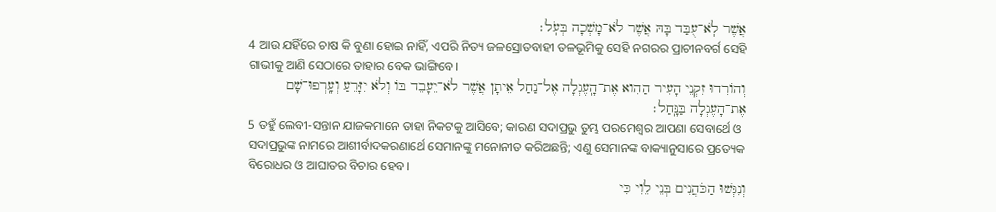אֲשֶׁר לֹֽא־עֻבַּד בָּהּ אֲשֶׁר לֹא־מָשְׁכָה בְּעֹֽל׃
4 ଆଉ ଯହିଁରେ ଚାଷ କି ବୁଣା ହୋଇ ନାହିଁ, ଏପରି ନିତ୍ୟ ଜଳସ୍ରୋତବାହୀ ତଳଭୂମିକୁ ସେହି ନଗରର ପ୍ରାଚୀନବର୍ଗ ସେହି ଗାଭୀକୁ ଆଣି ସେଠାରେ ତାହାର ବେକ ଭାଙ୍ଗିବେ।
וְהוֹרִדוּ זִקְנֵי הָעִיר הַהִוא אֶת־הָֽעֶגְלָה אֶל־נַחַל אֵיתָן אֲשֶׁר לֹא־יֵעָבֵד בּוֹ וְלֹא יִזָּרֵעַ וְעָֽרְפוּ־שָׁם אֶת־הָעֶגְלָה בַּנָּֽחַל׃
5 ତହୁଁ ଲେବୀ-ସନ୍ତାନ ଯାଜକମାନେ ତାହା ନିକଟକୁ ଆସିବେ; କାରଣ ସଦାପ୍ରଭୁ ତୁମ୍ଭ ପରମେଶ୍ୱର ଆପଣା ସେବାର୍ଥେ ଓ ସଦାପ୍ରଭୁଙ୍କ ନାମରେ ଆଶୀର୍ବାଦକରଣାର୍ଥେ ସେମାନଙ୍କୁ ମନୋନୀତ କରିଅଛନ୍ତି; ଏଣୁ ସେମାନଙ୍କ ବାକ୍ୟାନୁସାରେ ପ୍ରତ୍ୟେକ ବିରୋଧର ଓ ଆଘାତର ବିଚାର ହେବ।
וְנִגְּשׁוּ הַכֹּהֲנִים בְּנֵי לֵוִי כִּי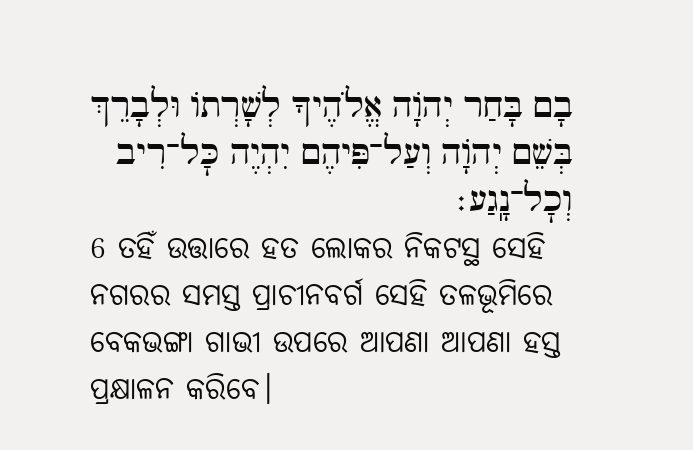בָם בָּחַר יְהֹוָה אֱלֹהֶיךָ לְשָׁרְתוֹ וּלְבָרֵךְ בְּשֵׁם יְהֹוָה וְעַל־פִּיהֶם יִהְיֶה כׇּל־רִיב וְכׇל־נָֽגַע׃
6 ତହିଁ ଉତ୍ତାରେ ହତ ଲୋକର ନିକଟସ୍ଥ ସେହି ନଗରର ସମସ୍ତ ପ୍ରାଚୀନବର୍ଗ ସେହି ତଳଭୂମିରେ ବେକଭଙ୍ଗା ଗାଭୀ ଉପରେ ଆପଣା ଆପଣା ହସ୍ତ ପ୍ରକ୍ଷାଳନ କରିବେ।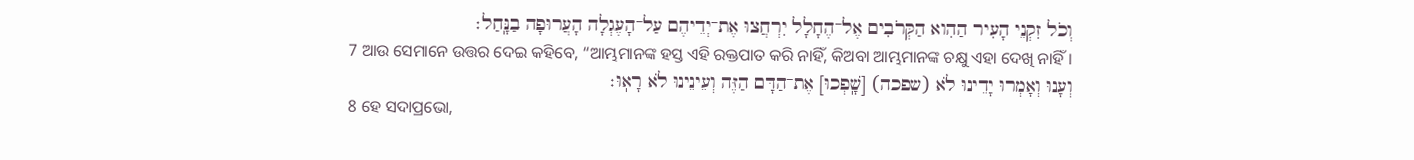וְכֹל זִקְנֵי הָעִיר הַהִוא הַקְּרֹבִים אֶל־הֶחָלָל יִרְחֲצוּ אֶת־יְדֵיהֶם עַל־הָעֶגְלָה הָעֲרוּפָה בַנָּֽחַל׃
7 ଆଉ ସେମାନେ ଉତ୍ତର ଦେଇ କହିବେ, “ଆମ୍ଭମାନଙ୍କ ହସ୍ତ ଏହି ରକ୍ତପାତ କରି ନାହିଁ, କିଅବା ଆମ୍ଭମାନଙ୍କ ଚକ୍ଷୁ ଏହା ଦେଖି ନାହିଁ।
וְעָנוּ וְאָמְרוּ יָדֵינוּ לֹא (שפכה) [שָֽׁפְכוּ] אֶת־הַדָּם הַזֶּה וְעֵינֵינוּ לֹא רָאֽוּ׃
8 ହେ ସଦାପ୍ରଭୋ,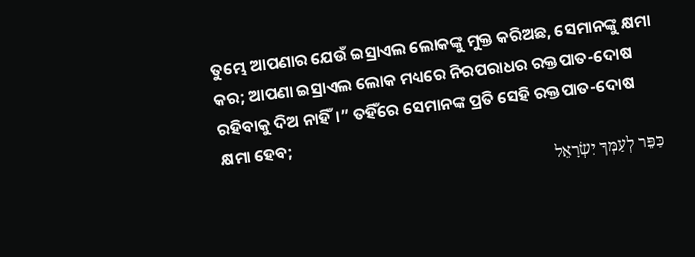ତୁମ୍ଭେ ଆପଣାର ଯେଉଁ ଇସ୍ରାଏଲ ଲୋକଙ୍କୁ ମୁକ୍ତ କରିଅଛ, ସେମାନଙ୍କୁ କ୍ଷମା କର; ଆପଣା ଇସ୍ରାଏଲ ଲୋକ ମଧ୍ୟରେ ନିରପରାଧର ରକ୍ତପାତ-ଦୋଷ ରହିବାକୁ ଦିଅ ନାହିଁ।” ତହିଁରେ ସେମାନଙ୍କ ପ୍ରତି ସେହି ରକ୍ତପାତ-ଦୋଷ କ୍ଷମା ହେବ;
כַּפֵּר לְעַמְּךָ יִשְׂרָאֵל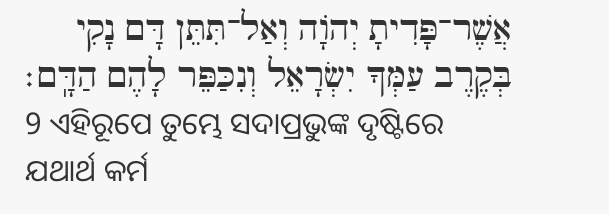אֲשֶׁר־פָּדִיתָ יְהֹוָה וְאַל־תִּתֵּן דָּם נָקִי בְּקֶרֶב עַמְּךָ יִשְׂרָאֵל וְנִכַּפֵּר לָהֶם הַדָּֽם׃
9 ଏହିରୂପେ ତୁମ୍ଭେ ସଦାପ୍ରଭୁଙ୍କ ଦୃଷ୍ଟିରେ ଯଥାର୍ଥ କର୍ମ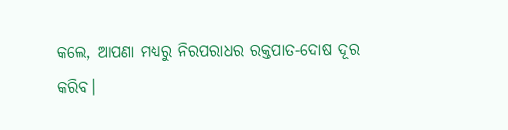କଲେ, ଆପଣା ମଧ୍ୟରୁ ନିରପରାଧର ରକ୍ତପାତ-ଦୋଷ ଦୂର କରିବ।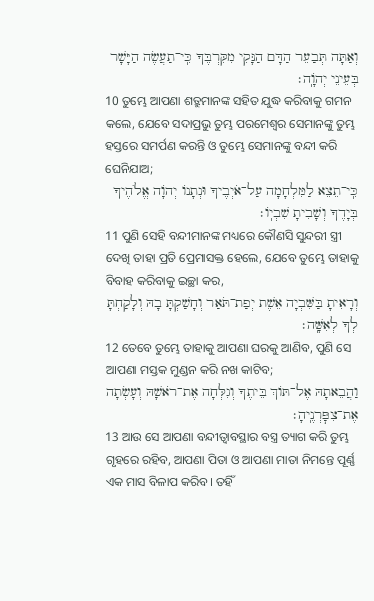וְאַתָּה תְּבַעֵר הַדָּם הַנָּקִי מִקִּרְבֶּךָ כִּֽי־תַעֲשֶׂה הַיָּשָׁר בְּעֵינֵי יְהֹוָֽה׃
10 ତୁମ୍ଭେ ଆପଣା ଶତ୍ରୁମାନଙ୍କ ସହିତ ଯୁଦ୍ଧ କରିବାକୁ ଗମନ କଲେ, ଯେବେ ସଦାପ୍ରଭୁ ତୁମ୍ଭ ପରମେଶ୍ୱର ସେମାନଙ୍କୁ ତୁମ୍ଭ ହସ୍ତରେ ସମର୍ପଣ କରନ୍ତି ଓ ତୁମ୍ଭେ ସେମାନଙ୍କୁ ବନ୍ଦୀ କରି ଘେନିଯାଅ;
כִּֽי־תֵצֵא לַמִּלְחָמָה עַל־אֹיְבֶיךָ וּנְתָנוֹ יְהֹוָה אֱלֹהֶיךָ בְּיָדֶךָ וְשָׁבִיתָ שִׁבְיֽוֹ׃
11 ପୁଣି ସେହି ବନ୍ଦୀମାନଙ୍କ ମଧ୍ୟରେ କୌଣସି ସୁନ୍ଦରୀ ସ୍ତ୍ରୀ ଦେଖି ତାହା ପ୍ରତି ପ୍ରେମାସକ୍ତ ହେଲେ, ଯେବେ ତୁମ୍ଭେ ତାହାକୁ ବିବାହ କରିବାକୁ ଇଚ୍ଛା କର,
וְרָאִיתָ בַּשִּׁבְיָה אֵשֶׁת יְפַת־תֹּאַר וְחָשַׁקְתָּ בָהּ וְלָקַחְתָּ לְךָ לְאִשָּֽׁה׃
12 ତେବେ ତୁମ୍ଭେ ତାହାକୁ ଆପଣା ଘରକୁ ଆଣିବ, ପୁଣି ସେ ଆପଣା ମସ୍ତକ ମୁଣ୍ଡନ କରି ନଖ କାଟିବ;
וַהֲבֵאתָהּ אֶל־תּוֹךְ בֵּיתֶךָ וְגִלְּחָה אֶת־רֹאשָׁהּ וְעָשְׂתָה אֶת־צִפׇּרְנֶֽיהָ׃
13 ଆଉ ସେ ଆପଣା ବନ୍ଦୀତ୍ୱାବସ୍ଥାର ବସ୍ତ୍ର ତ୍ୟାଗ କରି ତୁମ୍ଭ ଗୃହରେ ରହିବ, ଆପଣା ପିତା ଓ ଆପଣା ମାତା ନିମନ୍ତେ ପୂର୍ଣ୍ଣ ଏକ ମାସ ବିଳାପ କରିବ। ତହିଁ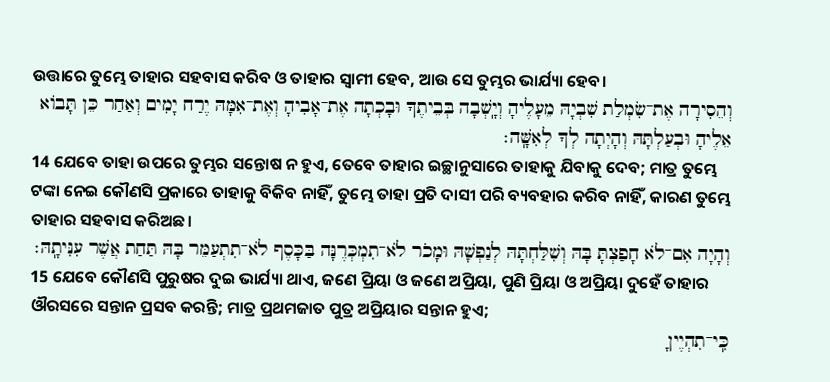ଉତ୍ତାରେ ତୁମ୍ଭେ ତାହାର ସହବାସ କରିବ ଓ ତାହାର ସ୍ୱାମୀ ହେବ, ଆଉ ସେ ତୁମ୍ଭର ଭାର୍ଯ୍ୟା ହେବ।
וְהֵסִירָה אֶת־שִׂמְלַת שִׁבְיָהּ מֵעָלֶיהָ וְיָֽשְׁבָה בְּבֵיתֶךָ וּבָכְתָה אֶת־אָבִיהָ וְאֶת־אִמָּהּ יֶרַח יָמִים וְאַחַר כֵּן תָּבוֹא אֵלֶיהָ וּבְעַלְתָּהּ וְהָיְתָה לְךָ לְאִשָּֽׁה׃
14 ଯେବେ ତାହା ଉପରେ ତୁମ୍ଭର ସନ୍ତୋଷ ନ ହୁଏ, ତେବେ ତାହାର ଇଚ୍ଛାନୁସାରେ ତାହାକୁ ଯିବାକୁ ଦେବ; ମାତ୍ର ତୁମ୍ଭେ ଟଙ୍କା ନେଇ କୌଣସି ପ୍ରକାରେ ତାହାକୁ ବିକିବ ନାହିଁ, ତୁମ୍ଭେ ତାହା ପ୍ରତି ଦାସୀ ପରି ବ୍ୟବହାର କରିବ ନାହିଁ, କାରଣ ତୁମ୍ଭେ ତାହାର ସହବାସ କରିଅଛ।
וְהָיָה אִם־לֹא חָפַצְתָּ בָּהּ וְשִׁלַּחְתָּהּ לְנַפְשָׁהּ וּמָכֹר לֹא־תִמְכְּרֶנָּה בַּכָּסֶף לֹא־תִתְעַמֵּר בָּהּ תַּחַת אֲשֶׁר עִנִּיתָֽהּ׃
15 ଯେବେ କୌଣସି ପୁରୁଷର ଦୁଇ ଭାର୍ଯ୍ୟା ଥାଏ, ଜଣେ ପ୍ରିୟା ଓ ଜଣେ ଅପ୍ରିୟା, ପୁଣି ପ୍ରିୟା ଓ ଅପ୍ରିୟା ଦୁହେଁ ତାହାର ଔରସରେ ସନ୍ତାନ ପ୍ରସବ କରନ୍ତି; ମାତ୍ର ପ୍ରଥମଜାତ ପୁତ୍ର ଅପ୍ରିୟାର ସନ୍ତାନ ହୁଏ;
כִּֽי־תִהְיֶיןָ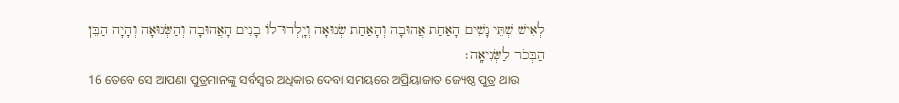לְאִישׁ שְׁתֵּי נָשִׁים הָאַחַת אֲהוּבָה וְהָאַחַת שְׂנוּאָה וְיָֽלְדוּ־לוֹ בָנִים הָאֲהוּבָה וְהַשְּׂנוּאָה וְהָיָה הַבֵּן הַבְּכֹר לַשְּׂנִיאָֽה׃
16 ତେବେ ସେ ଆପଣା ପୁତ୍ରମାନଙ୍କୁ ସର୍ବସ୍ୱର ଅଧିକାର ଦେବା ସମୟରେ ଅପ୍ରିୟାଜାତ ଜ୍ୟେଷ୍ଠ ପୁତ୍ର ଥାଉ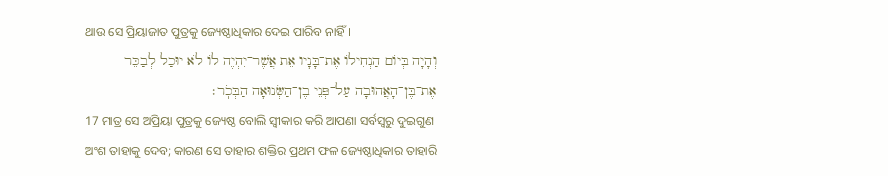ଥାଉ ସେ ପ୍ରିୟାଜାତ ପୁତ୍ରକୁ ଜ୍ୟେଷ୍ଠାଧିକାର ଦେଇ ପାରିବ ନାହିଁ।
וְהָיָה בְּיוֹם הַנְחִילוֹ אֶת־בָּנָיו אֵת אֲשֶׁר־יִהְיֶה לוֹ לֹא יוּכַל לְבַכֵּר אֶת־בֶּן־הָאֲהוּבָה עַל־פְּנֵי בֶן־הַשְּׂנוּאָה הַבְּכֹֽר׃
17 ମାତ୍ର ସେ ଅପ୍ରିୟା ପୁତ୍ରକୁ ଜ୍ୟେଷ୍ଠ ବୋଲି ସ୍ୱୀକାର କରି ଆପଣା ସର୍ବସ୍ୱରୁ ଦୁଇଗୁଣ ଅଂଶ ତାହାକୁ ଦେବ; କାରଣ ସେ ତାହାର ଶକ୍ତିର ପ୍ରଥମ ଫଳ ଜ୍ୟେଷ୍ଠାଧିକାର ତାହାରି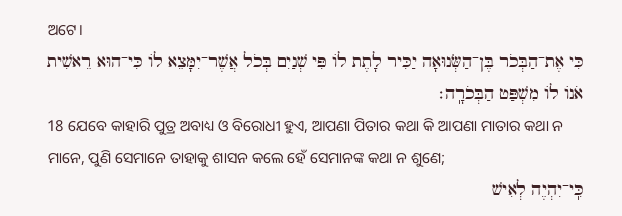ଅଟେ।
כִּי אֶת־הַבְּכֹר בֶּן־הַשְּׂנוּאָה יַכִּיר לָתֶת לוֹ פִּי שְׁנַיִם בְּכֹל אֲשֶׁר־יִמָּצֵא לוֹ כִּי־הוּא רֵאשִׁית אֹנוֹ לוֹ מִשְׁפַּט הַבְּכֹרָֽה׃
18 ଯେବେ କାହାରି ପୁତ୍ର ଅବାଧ୍ୟ ଓ ବିରୋଧୀ ହୁଏ, ଆପଣା ପିତାର କଥା କି ଆପଣା ମାତାର କଥା ନ ମାନେ, ପୁଣି ସେମାନେ ତାହାକୁ ଶାସନ କଲେ ହେଁ ସେମାନଙ୍କ କଥା ନ ଶୁଣେ;
כִּֽי־יִהְיֶה לְאִישׁ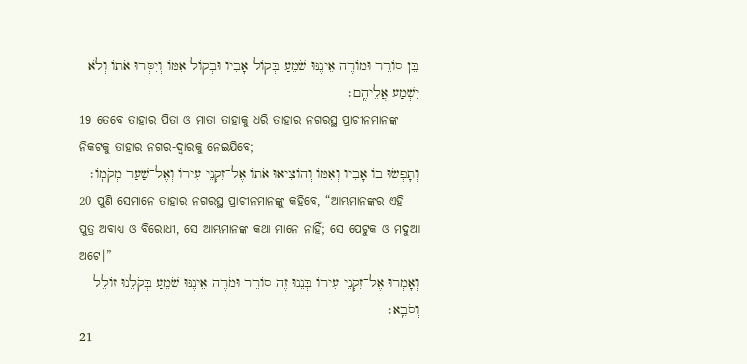בֵּן סוֹרֵר וּמוֹרֶה אֵינֶנּוּ שֹׁמֵעַ בְּקוֹל אָבִיו וּבְקוֹל אִמּוֹ וְיִסְּרוּ אֹתוֹ וְלֹא יִשְׁמַע אֲלֵיהֶֽם׃
19 ତେବେ ତାହାର ପିତା ଓ ମାତା ତାହାକୁ ଧରି ତାହାର ନଗରସ୍ଥ ପ୍ରାଚୀନମାନଙ୍କ ନିକଟକୁ ତାହାର ନଗର-ଦ୍ୱାରକୁ ନେଇଯିବେ;
וְתָפְשׂוּ בוֹ אָבִיו וְאִמּוֹ וְהוֹצִיאוּ אֹתוֹ אֶל־זִקְנֵי עִירוֹ וְאֶל־שַׁעַר מְקֹמֽוֹ׃
20 ପୁଣି ସେମାନେ ତାହାର ନଗରସ୍ଥ ପ୍ରାଚୀନମାନଙ୍କୁ କହିବେ, “ଆମ୍ଭମାନଙ୍କର ଏହି ପୁତ୍ର ଅବାଧ୍ୟ ଓ ବିରୋଧୀ, ସେ ଆମ୍ଭମାନଙ୍କ କଥା ମାନେ ନାହିଁ; ସେ ପେଟୁକ ଓ ମଦୁଆ ଅଟେ।”
וְאָמְרוּ אֶל־זִקְנֵי עִירוֹ בְּנֵנוּ זֶה סוֹרֵר וּמֹרֶה אֵינֶנּוּ שֹׁמֵעַ בְּקֹלֵנוּ זוֹלֵל וְסֹבֵֽא׃
21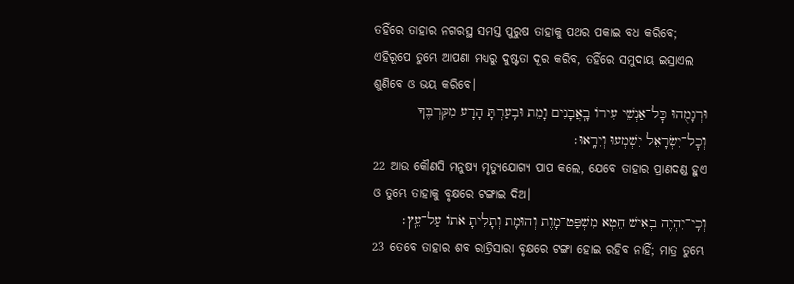ତହିଁରେ ତାହାର ନଗରସ୍ଥ ସମସ୍ତ ପୁରୁଷ ତାହାକୁ ପଥର ପକାଇ ବଧ କରିବେ; ଏହିରୂପେ ତୁମ୍ଭେ ଆପଣା ମଧ୍ୟରୁ ଦୁଷ୍ଟତା ଦୂର କରିବ, ତହିଁରେ ସମୁଦାୟ ଇସ୍ରାଏଲ ଶୁଣିବେ ଓ ଭୟ କରିବେ।
וּרְגָמֻהוּ כׇּל־אַנְשֵׁי עִירוֹ בָֽאֲבָנִים וָמֵת וּבִֽעַרְתָּ הָרָע מִקִּרְבֶּךָ וְכׇל־יִשְׂרָאֵל יִשְׁמְעוּ וְיִרָֽאוּ׃
22 ଆଉ କୌଣସି ମନୁଷ୍ୟ ମୃତ୍ୟୁଯୋଗ୍ୟ ପାପ କଲେ, ଯେବେ ତାହାର ପ୍ରାଣଦଣ୍ଡ ହୁଏ ଓ ତୁମ୍ଭେ ତାହାକୁ ବୃକ୍ଷରେ ଟଙ୍ଗାଇ ଦିଅ।
וְכִֽי־יִהְיֶה בְאִישׁ חֵטְא מִשְׁפַּט־מָוֶת וְהוּמָת וְתָלִיתָ אֹתוֹ עַל־עֵֽץ׃
23 ତେବେ ତାହାର ଶବ ରାତ୍ରିସାରା ବୃକ୍ଷରେ ଟଙ୍ଗା ହୋଇ ରହିବ ନାହିଁ; ମାତ୍ର ତୁମ୍ଭେ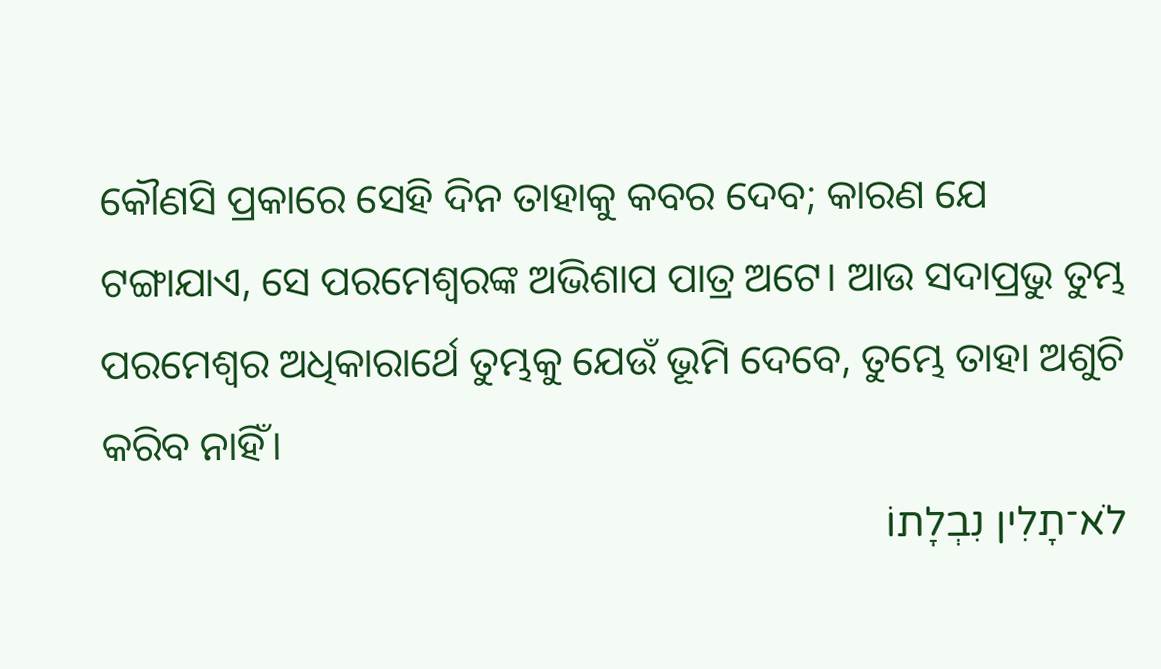କୌଣସି ପ୍ରକାରେ ସେହି ଦିନ ତାହାକୁ କବର ଦେବ; କାରଣ ଯେ ଟଙ୍ଗାଯାଏ, ସେ ପରମେଶ୍ୱରଙ୍କ ଅଭିଶାପ ପାତ୍ର ଅଟେ। ଆଉ ସଦାପ୍ରଭୁ ତୁମ୍ଭ ପରମେଶ୍ୱର ଅଧିକାରାର୍ଥେ ତୁମ୍ଭକୁ ଯେଉଁ ଭୂମି ଦେବେ, ତୁମ୍ଭେ ତାହା ଅଶୁଚି କରିବ ନାହିଁ।
לֹא־תָלִין נִבְלָתוֹ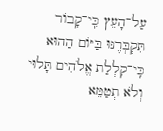עַל־הָעֵץ כִּֽי־קָבוֹר תִּקְבְּרֶנּוּ בַּיּוֹם הַהוּא כִּֽי־קִלְלַת אֱלֹהִים תָּלוּי וְלֹא תְטַמֵּא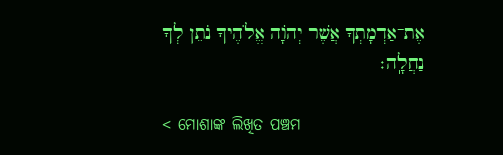אֶת־אַדְמָתְךָ אֲשֶׁר יְהֹוָה אֱלֹהֶיךָ נֹתֵן לְךָ נַחֲלָֽה׃

< ମୋଶାଙ୍କ ଲିଖିତ ପଞ୍ଚମ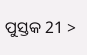ପୁସ୍ତକ 21 >